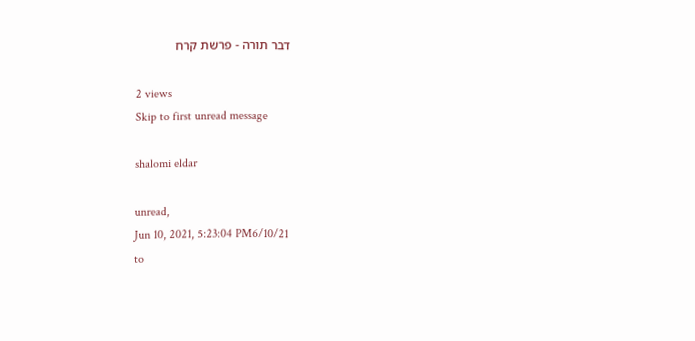דבר תורה - פרשת קרח

2 views
Skip to first unread message

shalomi eldar

unread,
Jun 10, 2021, 5:23:04 PM6/10/21
to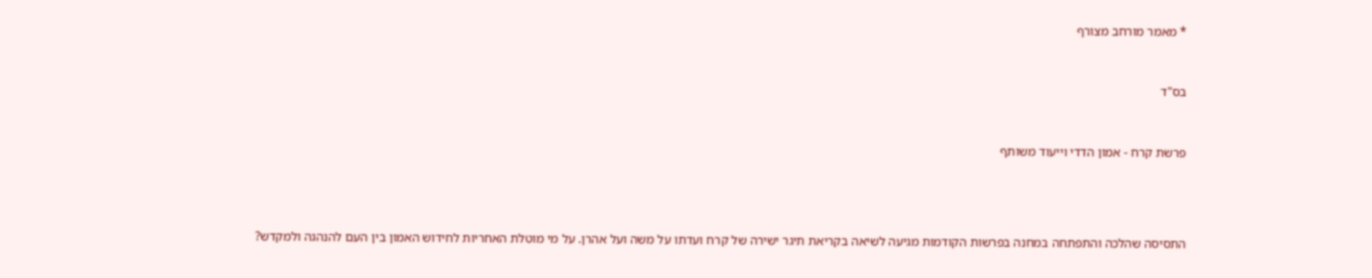* מאמר מורחב מצורף



בס"ד



פרשת קרח - אמון הדדי וייעוד משותף





התסיסה שהלכה והתפתחה במחנה בפרשות הקודמות מגיעה לשיאה בקריאת תיגר ישירה של קרח ועדתו על משה ועל אהרן. על מי מוטלת האחריות לחידוש האמון בין העם להנהגה ולמקדש?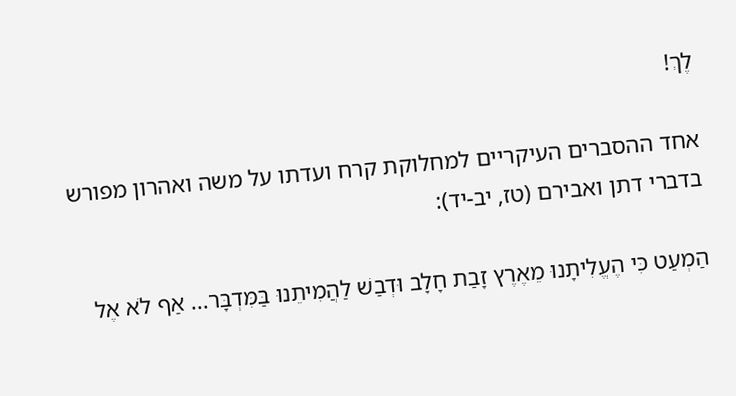לֶךְ!

אחד ההסברים העיקריים למחלוקת קרח ועדתו על משה ואהרון מפורש בדברי דתן ואבירם (טז, יב-יד):

הַמְעַט כִּי הֶעֱלִיתָנוּ מֵאֶרֶץ זָבַת חָלָב וּדְבַשׁ לַהֲמִיתֵנוּ בַּמִּדְבָּר... אַף לֹא אֶל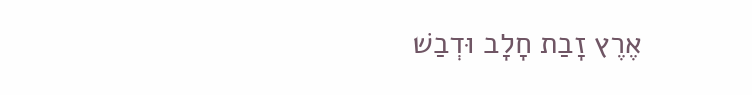אֶרֶץ זָבַת חָלָב וּדְבַשׁ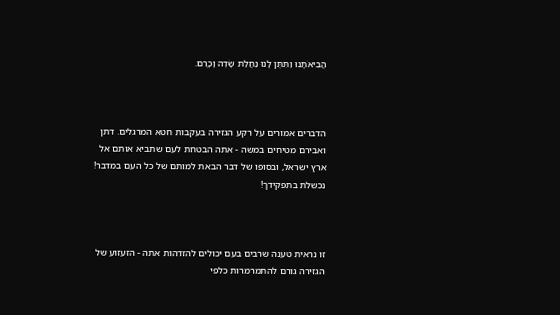הֲבִיאֹתָנוּ וַתִּתֶּן לָנוּ נַחֲלַת שָׂדֶה וָכָרֶם.



הדברים אמורים על רקע הגזירה בעקבות חטא המרגלים. דתן ואבירם מטיחים במשה - אתה הבטחת לעם שתביא אותם אל ארץ ישראל, ובסופו של דבר הבאת למותם של כל העם במדבר! נכשלת בתפקידך!



זו נראית טענה שרבים בעם יכולים להזדהות אתה - הזעזוע של הגזירה גורם להתמרמרות כלפי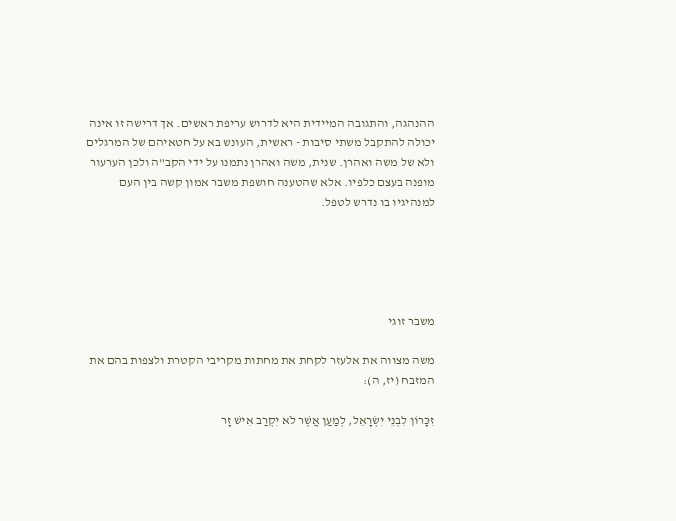ההנהגה, והתגובה המיידית היא לדרוש עריפת ראשים. אך דרישה זו אינה יכולה להתקבל משתי סיבות - ראשית, העונש בא על חטאיהם של המרגלים ולא של משה ואהרן. שנית, משה ואהרן נתמנו על ידי הקב"ה ולכן הערעור מופנה בעצם כלפיו. אלא שהטענה חושפת משבר אמון קשה בין העם למנהיגיו בו נדרש לטפל.





משבר זוגי

משה מצווה את אלעזר לקחת את מחתות מקריבי הקטרת ולצפות בהם את המזבח (יז, ה):

זִכָּרוֹן לִבְנֵי יִשְׂרָאֵל, לְמַעַן אֲשֶׁר לֹא יִקְרַב אִישׁ זָר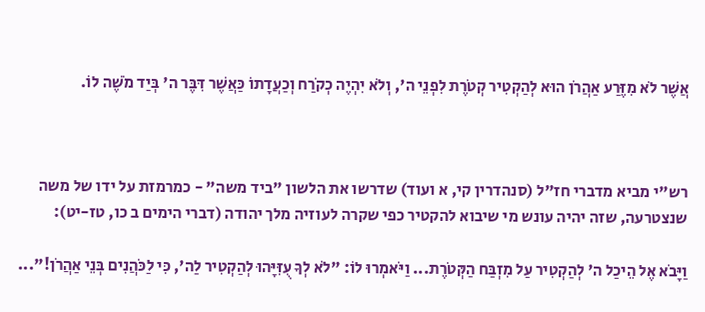אֲשֶׁר לֹא מִזֶּרַע אַהֲרֹן הוּא לְהַקְטִיר קְטֹרֶת לִפְנֵי ה', וְלֹא יִהְיֶה כְקֹרַח וְכַעֲדָתוֹ כַּאֲשֶׁר דִּבֶּר ה' בְּיַד מֹשֶׁה לוֹ.



רש"י מביא מדברי חז"ל (סנהדרין קי, א ועוד) שדרשו את הלשון "ביד משה" - כמרמזת על ידו של משה שנצטרעה, שזה יהיה עונש מי שיבוא להקטיר כפי שקרה לעוזיה מלך יהודה (דברי הימים ב כו, טז-יט):

וַיָּבֹא אֶל הֵיכַל ה' לְהַקְטִיר עַל מִזְבַּח הַקְּטֹרֶת... וַיֹּאמְרוּ לוֹ: "לֹא לְךָ עֻזִּיָּהוּ לְהַקְטִיר לַה', כִּי לַכֹּהֲנִים בְּנֵי אַהֲרֹן!"...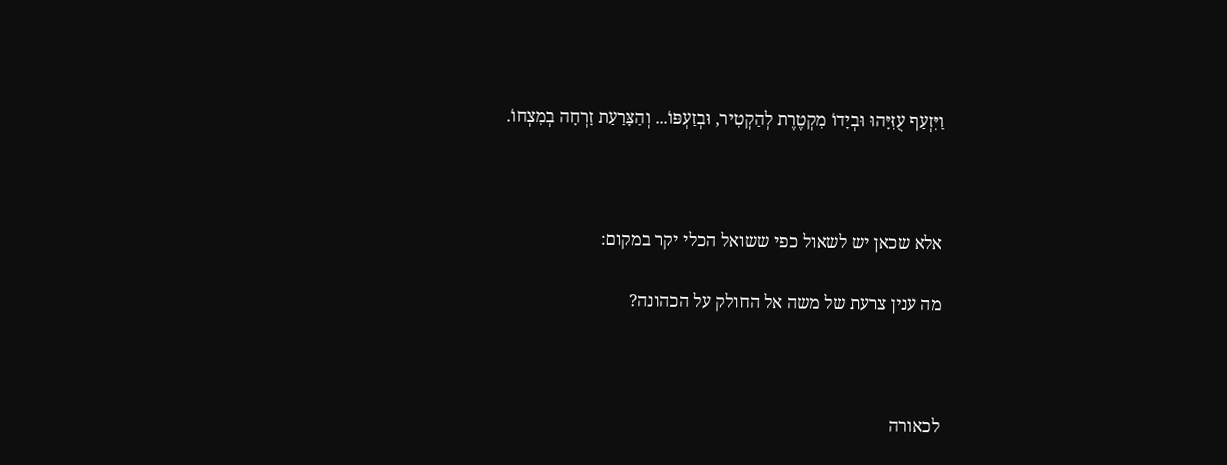וַיִּזְעַף עֻזִּיָּהוּ וּבְיָדוֹ מִקְטֶרֶת לְהַקְטִיר, וּבְזַעְפּוֹ... וְהַצָּרַעַת זָרְחָה בְמִצְחוֹ.



אלא שכאן יש לשאול כפי ששואל הכלי יקר במקום:

מה ענין צרעת של משה אל החולק על הכהונה?



לכאורה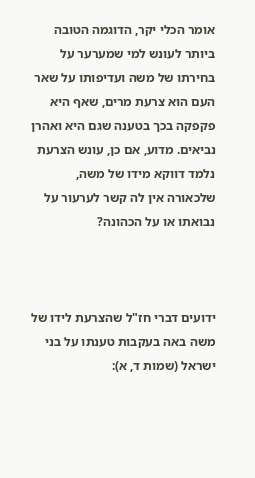אומר הכלי יקר, הדוגמה הטובה ביותר לעונש למי שמערער על בחירתו של משה ועדיפותו על שאר העם הוא צרעת מרים, שאף היא פקפקה בכך בטענה שגם היא ואהרן נביאים. מדוע, אם כן, עונש הצרעת נלמד דווקא מידו של משה, שלכאורה אין לה קשר לערעור על נבואתו או על הכהונה?



ידועים דברי חז"ל שהצרעת לידו של משה באה בעקבות טענתו על בני ישראל (שמות ד, א):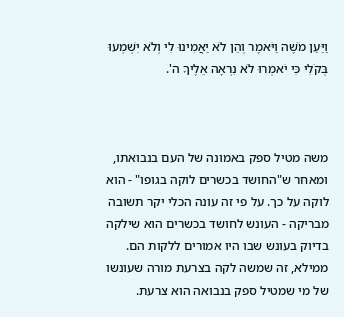וַיַּעַן מֹשֶׁה וַיֹּאמֶר וְהֵן לֹא יַאֲמִינוּ לִי וְלֹא יִשְׁמְעוּ בְּקֹלִי כִּי יֹאמְרוּ לֹא נִרְאָה אֵלֶיךָ ה'.



משה מטיל ספק באמונה של העם בנבואתו, ומאחר ש"החושד בכשרים לוקה בגופו" - הוא לוקה על כך. על פי זה עונה הכלי יקר תשובה מבריקה - העונש לחושד בכשרים הוא שילקה בדיוק בעונש שבו היו אמורים ללקות הם. ממילא, זה שמשה לקה בצרעת מורה שעונשו של מי שמטיל ספק בנבואה הוא צרעת.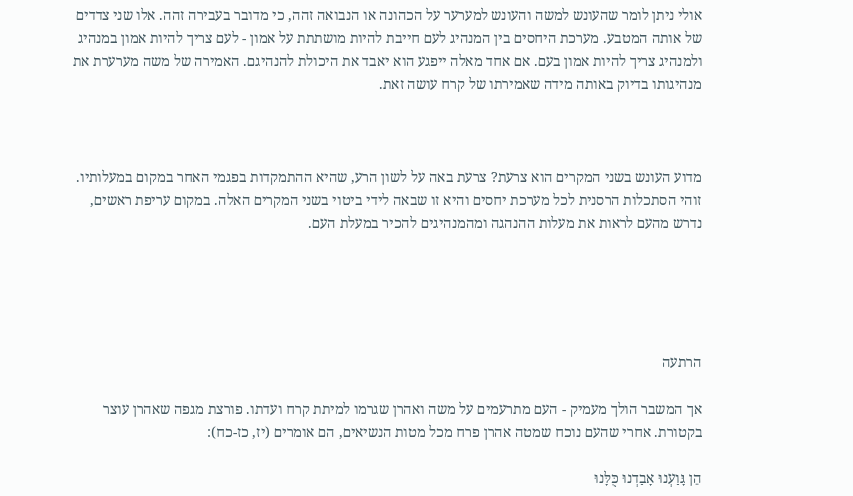אולי ניתן לומר שהעונש למשה והעונש למערער על הכהונה או הנבואה זהה, כי מדובר בעבירה זהה. אלו שני צדדים של אותה המטבע. מערכת היחסים בין המנהיג לעם חייבת להיות מושתתת על אמון - לעם צריך להיות אמון במנהיג ולמנהיג צריך להיות אמון בעם. אם אחד מאלה ייפגע הוא יאבד את היכולת להנהיגם. האמירה של משה מערערת את מנהיגותו בדיוק באותה מידה שאמירתו של קרח עושה זאת.



מדוע העונש בשני המקרים הוא צרעת? צרעת באה על לשון הרע, שהיא ההתמקדות בפגמי האחר במקום במעלותיו. זוהי הסתכלות הרסנית לכל מערכת יחסים והיא זו שבאה לידי ביטוי בשני המקרים האלה. במקום עריפת ראשים, נדרש מהעם לראות את מעלות ההנהגה ומהמנהיגים להכיר במעלת העם.





הרתעה

אך המשבר הולך מעמיק - העם מתרעמים על משה ואהרן שגרמו למיתת קרח ועדתו. פורצת מגפה שאהרן עוצר בקטורת. אחרי שהעם נוכח שמטה אהרן פרח מכל מטות הנשיאים, הם אומרים (יז, כז-כח):

הֵן גָּוַעְנוּ אָבַדְנוּ כֻּלָּנוּ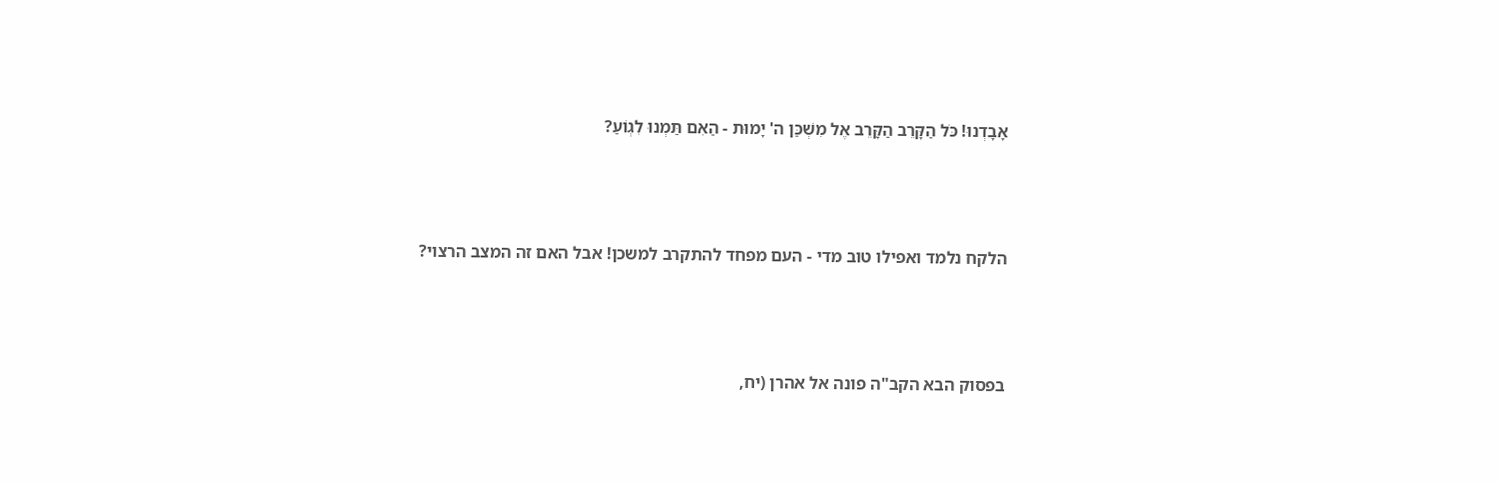אָבָדְנוּ! כֹּל הַקָּרֵב הַקָּרֵב אֶל מִשְׁכַּן ה' יָמוּת - הַאִם תַּמְנוּ לִגְוֹעַ?



הלקח נלמד ואפילו טוב מדי - העם מפחד להתקרב למשכן! אבל האם זה המצב הרצוי?



בפסוק הבא הקב"ה פונה אל אהרן (יח,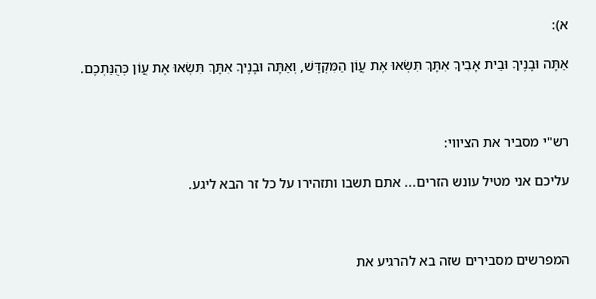א):

אַתָּה וּבָנֶיךָ וּבֵית אָבִיךָ אִתָּךְ תִּשְׂאוּ אֶת עֲוֹן הַמִּקְדָּשׁ, וְאַתָּה וּבָנֶיךָ אִתָּךְ תִּשְׂאוּ אֶת עֲוֹן כְּהֻנַּתְכֶם.



רש"י מסביר את הציווי:

עליכם אני מטיל עונש הזרים... אתם תשבו ותזהירו על כל זר הבא ליגע.



המפרשים מסבירים שזה בא להרגיע את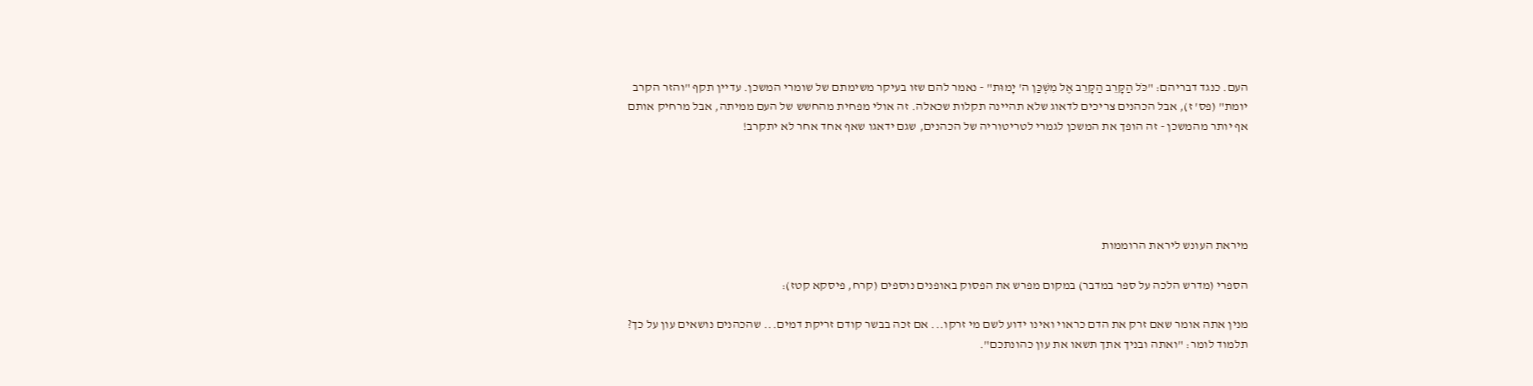העם. כנגד דבריהם: "כֹּל הַקָּרֵב הַקָּרֵב אֶל מִשְׁכַּן ה' יָמוּת" - נאמר להם שזו בעיקר משימתם של שומרי המשכן. עדיין תקף "והזר הקרב יומת" (פס' ז), אבל הכהנים צריכים לדאוג שלא תהיינה תקלות שכאלה. זה אולי מפחית מהחשש של העם ממיתה, אבל מרחיק אותם אף יותר מהמשכן - זה הופך את המשכן לגמרי לטריטוריה של הכהנים, שגם ידאגו שאף אחד אחר לא יתקרב!





מיראת העונש ליראת הרוממות

הספרי (מדרש הלכה על ספר במדבר) במקום מפרש את הפסוק באופנים נוספים (קרח, פיסקא קטז):

מנין אתה אומר שאם זרק את הדם כראוי ואינו ידוע לשם מי זרקו... אם זכה בבשר קודם זריקת דמים... שהכהנים נושאים עון על כך? תלמוד לומר: "ואתה ובניך אתך תשאו את עון כהונתכם".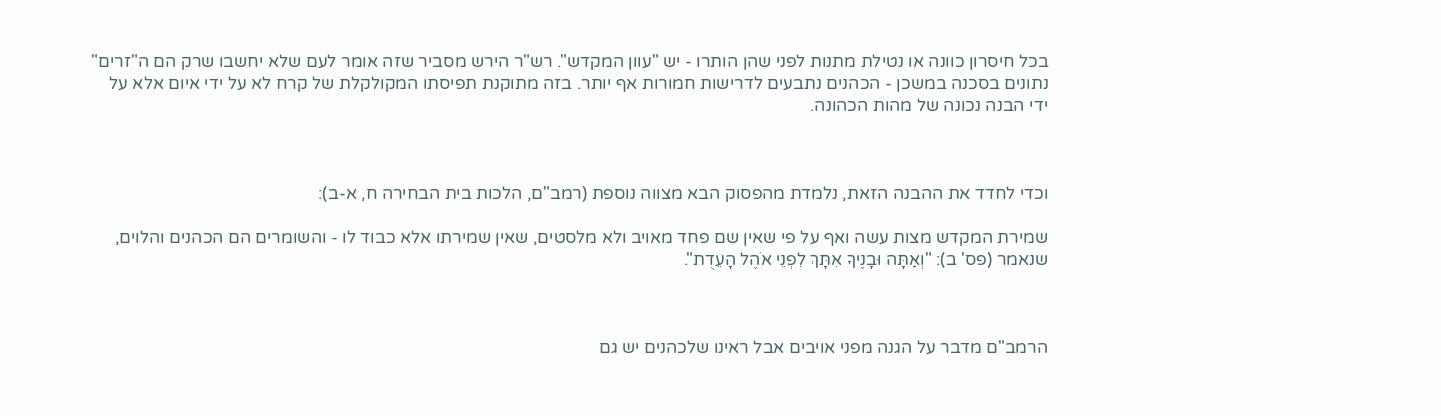בכל חיסרון כוונה או נטילת מתנות לפני שהן הותרו - יש "עוון המקדש". רש"ר הירש מסביר שזה אומר לעם שלא יחשבו שרק הם ה"זרים" נתונים בסכנה במשכן - הכהנים נתבעים לדרישות חמורות אף יותר. בזה מתוקנת תפיסתו המקולקלת של קרח לא על ידי איום אלא על ידי הבנה נכונה של מהות הכהונה.



וכדי לחדד את ההבנה הזאת, נלמדת מהפסוק הבא מצווה נוספת (רמב"ם, הלכות בית הבחירה ח, א-ב):

שמירת המקדש מצות עשה ואף על פי שאין שם פחד מאויב ולא מלסטים, שאין שמירתו אלא כבוד לו - והשומרים הם הכהנים והלוים, שנאמר (פס' ב): "וְאַתָּה וּבָנֶיךָ אִתָּךְ לִפְנֵי אֹהֶל הָעֵדֻת".



הרמב"ם מדבר על הגנה מפני אויבים אבל ראינו שלכהנים יש גם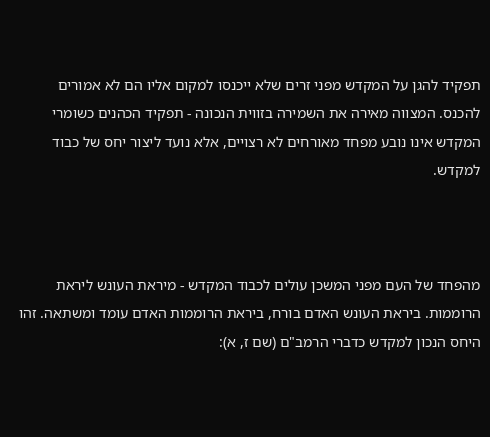תפקיד להגן על המקדש מפני זרים שלא ייכנסו למקום אליו הם לא אמורים להכנס. המצווה מאירה את השמירה בזווית הנכונה - תפקיד הכהנים כשומרי המקדש אינו נובע מפחד מאורחים לא רצויים, אלא נועד ליצור יחס של כבוד למקדש.



מהפחד של העם מפני המשכן עולים לכבוד המקדש - מיראת העונש ליראת הרוממות. ביראת העונש האדם בורח, ביראת הרוממות האדם עומד ומשתאה. זהו היחס הנכון למקדש כדברי הרמב"ם (שם ז, א):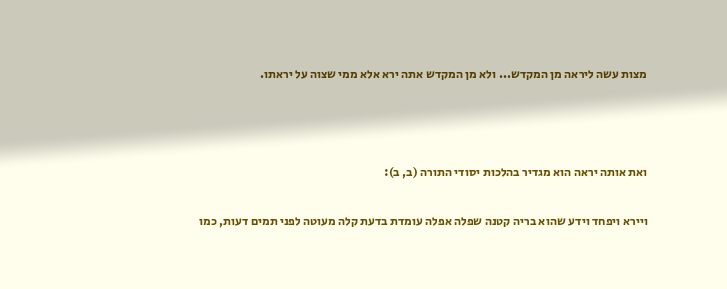מצות עשה ליראה מן המקדש... ולא מן המקדש אתה ירא אלא ממי שצוה על יראתו.



ואת אותה יראה הוא מגדיר בהלכות יסודי התורה (ב, ב):

ויירא ויפחד וידע שהוא בריה קטנה שפלה אפלה עומדת בדעת קלה מעוטה לפני תמים דעות, כמו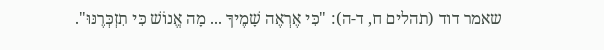שאמר דוד (תהלים ח, ד-ה): "כִּי אֶרְאֶה שָׁמֶיךָ ... מָה אֱנוֹשׁ כִּי תִזְכְּרֶנּוּ".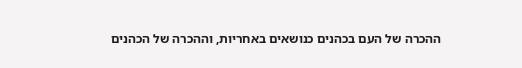ההכרה של העם בכהנים כנושאים באחריות, וההכרה של הכהנים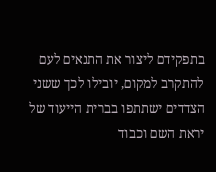בתפקידם ליצור את התנאים לעם להתקרב למקום, יובילו לכך ששני הצדדים ישתתפו בברית הייעוד של יראת השם וכבוד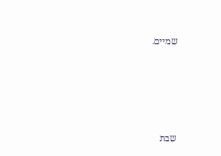שמיים.





שבת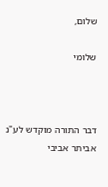שלום,

שלומי



דבר התורה מוקדש לע"נ אביתר אביבי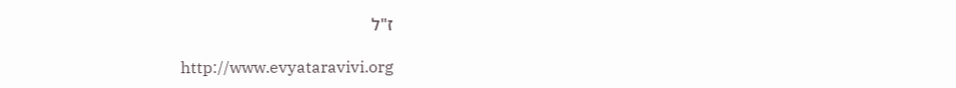ז"ל

http://www.evyataravivi.org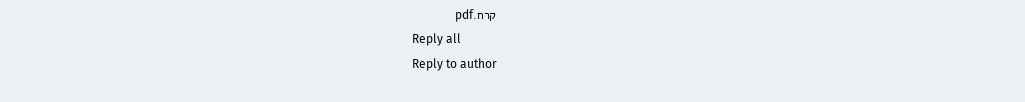קרח.pdf
Reply all
Reply to author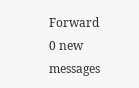Forward
0 new messages